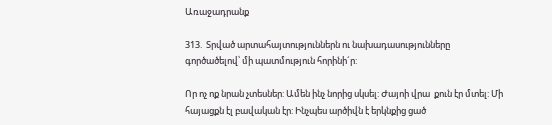Առաջադրանք

313.  Տրված արտահայտություններն ու նախադասությունները գործածելով՝ մի պատմություն հորինի´ր:

Որ ոչ ոք նրան չտեսներ: Ամեն ինչ նորից սկսել: Ժայոի վրա  քուն էր մտել: Մի հայացքն էլ բավական էր: Ինչպես արծիվն է երկնքից ցած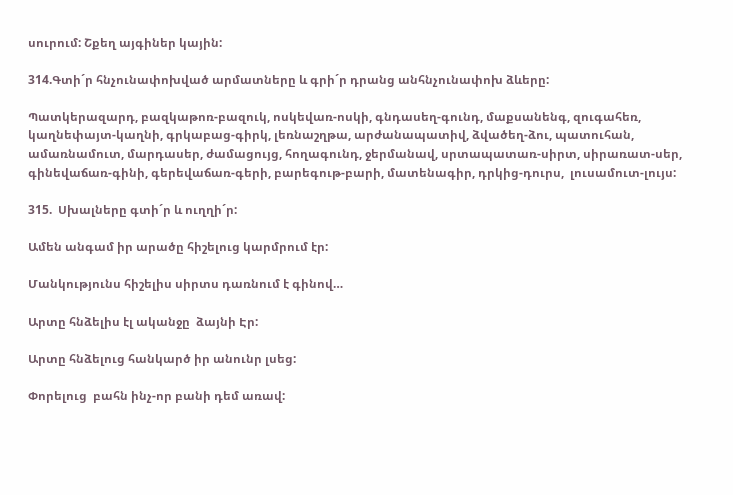սուրում: Շքեղ այգիներ կային:

314.Գտի´ր հնչունափոխված արմատները և գրի´ր դրանց անհնչունափոխ ձևերը:

Պատկերազարդ, բազկաթոռ-բազուկ, ոսկեվառ-ոսկի, գնդասեղ-գունդ, մաքսանենգ, զուգահեռ,   կաղնեփայտ-կաղնի, գրկաբաց-գիրկ, լեռնաշղթա, արժանապատիվ, ձվածեղ-ձու, պատուհան, ամառնամուտ, մարդասեր, ժամացույց, հողագունդ, ջերմանավ, սրտապատառ-սիրտ, սիրառատ-սեր, գինեվաճառ-գինի, գերեվաճառ-գերի, բարեգութ-բարի, մատենագիր, դրկից-դուրս,  լուսամուտ-լույս:

315.  Սխալները գտի´ր և ուղղի´ր:

Ամեն անգամ իր արածը հիշելուց կարմրում էր:

Մանկությունս հիշելիս սիրտս դառնում է գինով…

Արտը հնձելիս էլ ականջը  ձայնի Էր:

Արտը հնձելուց հանկարծ իր անունր լսեց:

Փորելուց  բահն ինչ-որ բանի դեմ առավ: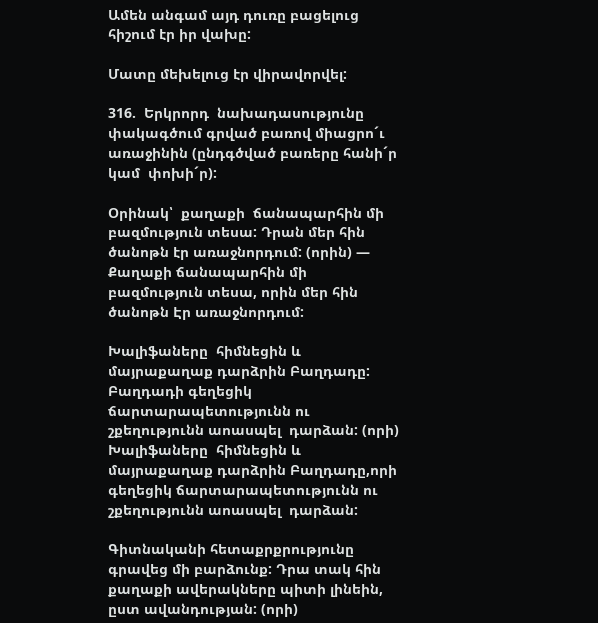Ամեն անգամ այդ դուռը բացելուց հիշում էր իր վախը:

Մատը մեխելուց էր վիրավորվել:

316.  Երկրորդ  նախադասությունը փակագծում գրված բառով միացրո´ւ  առաջինին (ընդգծված բառերը հանի´ր կամ  փոխի´ր):

Օրինակ՝  քաղաքի  ճանապարհին մի բազմություն տեսա: Դրան մեր հին ծանոթն էր առաջնորդում: (որին) — Քաղաքի ճանապարհին մի բազմություն տեսա, որին մեր հին ծանոթն Էր առաջնորդում:

Խալիֆաները  հիմնեցին և  մայրաքաղաք դարձրին Բաղդադը: Բաղդադի գեղեցիկ ճարտարապետությունն ու շքեղությունն աոասպել  դարձան: (որի)
Խալիֆաները  հիմնեցին և  մայրաքաղաք դարձրին Բաղդադը,որի գեղեցիկ ճարտարապետությունն ու շքեղությունն աոասպել  դարձան:

Գիտնականի հետաքրքրությունը  գրավեց մի բարձունք: Դրա տակ հին քաղաքի ավերակները պիտի լինեին, ըստ ավանդության: (որի)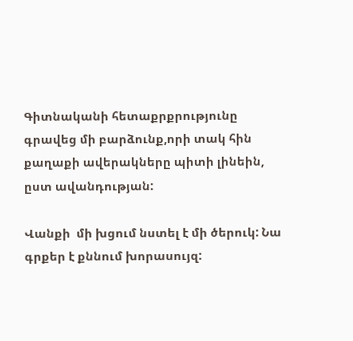Գիտնականի հետաքրքրությունը  գրավեց մի բարձունք,որի տակ հին քաղաքի ավերակները պիտի լինեին, ըստ ավանդության:

Վանքի  մի խցում նստել է մի ծերուկ: Նա գրքեր է քննում խորասույզ: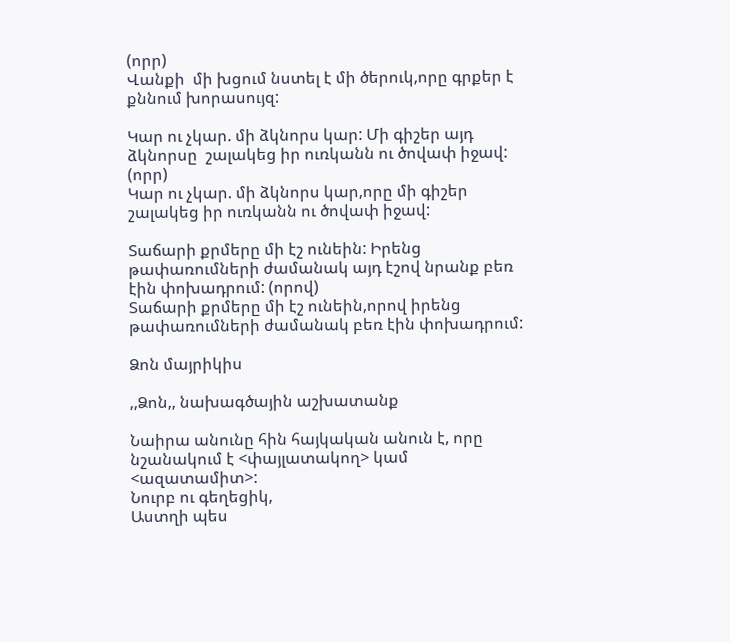(որր)
Վանքի  մի խցում նստել է մի ծերուկ,որը գրքեր է քննում խորասույզ:

Կար ու չկար. մի ձկնորս կար: Մի գիշեր այդ ձկնորսը  շալակեց իր ուռկանն ու ծովափ իջավ: (որր)
Կար ու չկար. մի ձկնորս կար,որը մի գիշեր  շալակեց իր ուռկանն ու ծովափ իջավ:

Տաճարի քրմերը մի էշ ունեին: Իրենց թափառումների ժամանակ այդ էշով նրանք բեռ էին փոխադրում: (որով)
Տաճարի քրմերը մի էշ ունեին,որով իրենց թափառումների ժամանակ բեռ էին փոխադրում:

Ձոն մայրիկիս

,,Ձոն,, նախագծային աշխատանք

Նաիրա անունը հին հայկական անուն է, որը նշանակում է <փայլատակող> կամ <ազատամիտ>:
Նուրբ ու գեղեցիկ,
Աստղի պես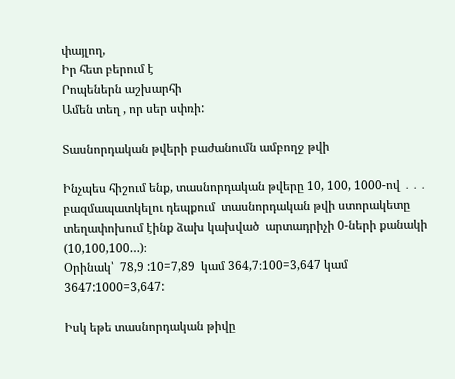փայլող,
Իր հետ բերում է
Րոպեներն աշխարհի
Ամեն տեղ , որ սեր սփռի:

Տասնորդական թվերի բաժանումն ամբողջ թվի

Ինչպես հիշում ենք, տասնորդական թվերը 10, 100, 1000-ով ․․․ բազմապատկելու դեպքում  տասնորդական թվի ստորակետը տեղափոխում էինք ձախ կախված  արտադրիչի 0-ների քանակի (10,100,100…)։
Օրինակ՝  78,9 :10=7,89  կամ 364,7։100=3,647 կամ 3647:1000=3,647:

Իսկ եթե տասնորդական թիվը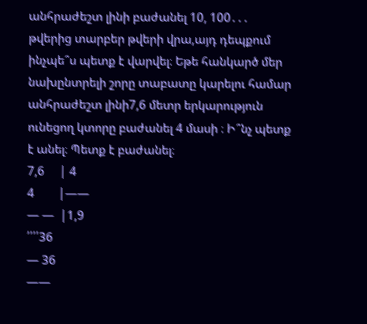անհրաժեշտ լինի բաժանել 10, 100․․․ թվերից տարբեր թվերի վրա,այդ դեպքում ինչպե՞ս պետք է վարվել։ Եթե հանկարծ մեր նախընտրելի շորը տաբատը կարելու համար անհրաժեշտ լինի7,6 մետր երկարություն ունեցող կտորը բաժանել 4 մասի ։ Ի՞նչ պետք է անել։ Պետք է բաժանել։
7,6     | 4
4        |——
— —  |1,9
՛՛՛՛36
— 36
——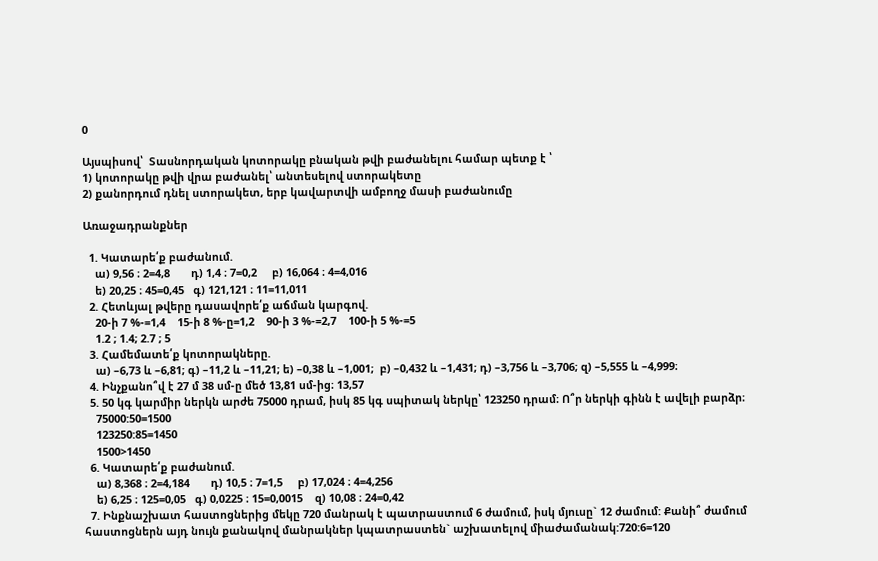0

Այսպիսով՝  Տասնորդական կոտորակը բնական թվի բաժանելու համար պետք է ՝
1) կոտորակը թվի վրա բաժանել՝ անտեսելով ստորակետը
2) քանորդում դնել ստորակետ, երբ կավարտվի ամբողջ մասի բաժանումը

Առաջադրանքներ

  1. Կատարե՛ք բաժանում.
    ա) 9,56 ։ 2=4,8       դ) 1,4 ։ 7=0,2     բ) 16,064 ։ 4=4,016
    ե) 20,25 ։ 45=0,45   գ) 121,121 ։ 11=11,011
  2. Հետևյալ թվերը դասավորե՛ք աճման կարգով.
    20-ի 7 %-=1,4    15-ի 8 %-ը=1,2    90-ի 3 %-=2,7    100-ի 5 %-=5
    1.2 ; 1.4; 2.7 ; 5
  3. Համեմատե՛ք կոտորակները.
    ա) –6,73 և –6,81; գ) –11,2 և –11,21; ե) –0,38 և –1,001;  բ) –0,432 և –1,431; դ) –3,756 և –3,706; զ) –5,555 և –4,999։
  4. Ինչքանո՞վ է 27 մ 38 սմ-ը մեծ 13,81 սմ‐ից։ 13,57
  5. 50 կգ կարմիր ներկն արժե 75000 դրամ, իսկ 85 կգ սպիտակ ներկը՝ 123250 դրամ։ Ո՞ր ներկի գինն է ավելի բարձր։
    75000:50=1500
    123250:85=1450
    1500>1450
  6. Կատարե՛ք բաժանում.
    ա) 8,368 ։ 2=4,184       դ) 10,5 ։ 7=1,5     բ) 17,024 ։ 4=4,256
    ե) 6,25 ։ 125=0,05   գ) 0,0225 ։ 15=0,0015    զ) 10,08 ։ 24=0,42
  7. Ինքնաշխատ հաստոցներից մեկը 720 մանրակ է պատրաստում 6 ժամում, իսկ մյուսը` 12 ժամում: Քանի՞ ժամում հաստոցներն այդ նույն քանակով մանրակներ կպատրաստեն` աշխատելով միաժամանակ:720:6=120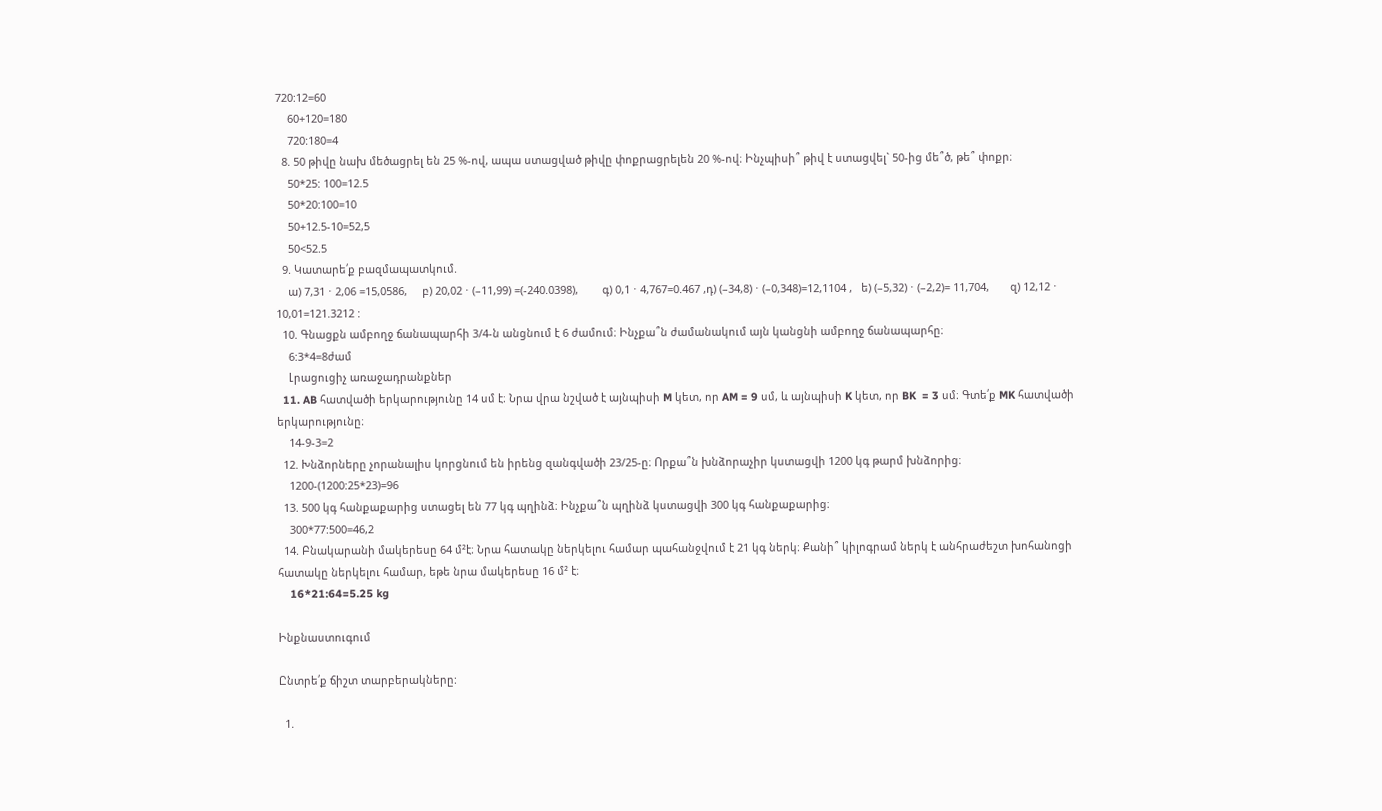720:12=60
    60+120=180
    720:180=4
  8. 50 թիվը նախ մեծացրել են 25 %-ով, ապա ստացված թիվը փոքրացրելեն 20 %-ով։ Ինչպիսի՞ թիվ է ստացվել` 50-ից մե՞ծ, թե՞ փոքր։
    50*25: 100=12.5
    50*20:100=10
    50+12.5-10=52,5
    50<52.5
  9. Կատարե՛ք բազմապատկում.
    ա) 7,31 ⋅ 2,06 =15,0586,     բ) 20,02 ⋅ (–11,99) =(-240.0398),        գ) 0,1 ⋅ 4,767=0.467 ,դ) (–34,8) ⋅ (–0,348)=12,1104 ,   ե) (–5,32) ⋅ (–2,2)= 11,704,       զ) 12,12 ⋅ 10,01=121.3212 :
  10. Գնացքն ամբողջ ճանապարհի 3/4-ն անցնում է 6 ժամում։ Ինչքա՞ն ժամանակում այն կանցնի ամբողջ ճանապարհը։
    6:3*4=8ժամ
    Լրացուցիչ առաջադրանքներ
  11. AB հատվածի երկարությունը 14 սմ է։ Նրա վրա նշված է այնպիսի M կետ, որ AM = 9 սմ, և այնպիսի K կետ, որ BK  = 3 սմ։ Գտե՛ք MK հատվածի երկարությունը։
    14-9-3=2
  12. Խնձորները չորանալիս կորցնում են իրենց զանգվածի 23/25-ը։ Որքա՞ն խնձորաչիր կստացվի 1200 կգ թարմ խնձորից։
    1200-(1200:25*23)=96
  13. 500 կգ հանքաքարից ստացել են 77 կգ պղինձ։ Ինչքա՞ն պղինձ կստացվի 300 կգ հանքաքարից։
    300*77:500=46,2
  14. Բնակարանի մակերեսը 64 մ²է։ Նրա հատակը ներկելու համար պահանջվում է 21 կգ ներկ։ Քանի՞ կիլոգրամ ներկ է անհրաժեշտ խոհանոցի հատակը ներկելու համար, եթե նրա մակերեսը 16 մ² է։
    16*21:64=5.25 kg

Ինքնաստուգում

Ընտրե՛ք ճիշտ տարբերակները:

  1.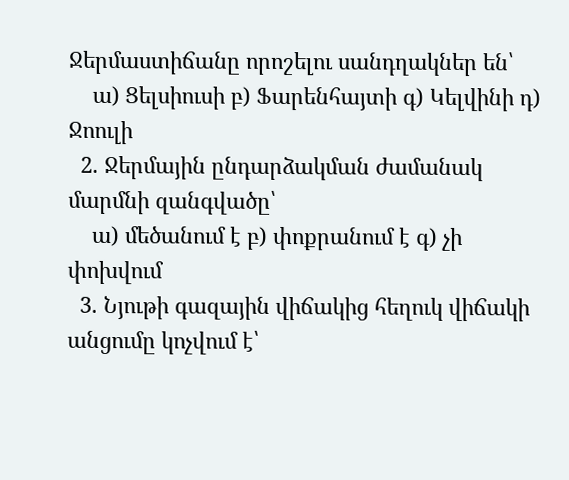Ջերմաստիճանը որոշելու սանդղակներ են՝
    ա) Ցելսիուսի բ) Ֆարենհայտի գ) Կելվինի դ) Ջոուլի
  2. Ջերմային ընդարձակման ժամանակ մարմնի զանգվածը՝
    ա) մեծանում է բ) փոքրանում է գ) չի փոխվում
  3. Նյութի գազային վիճակից հեղուկ վիճակի անցումը կոչվում է՝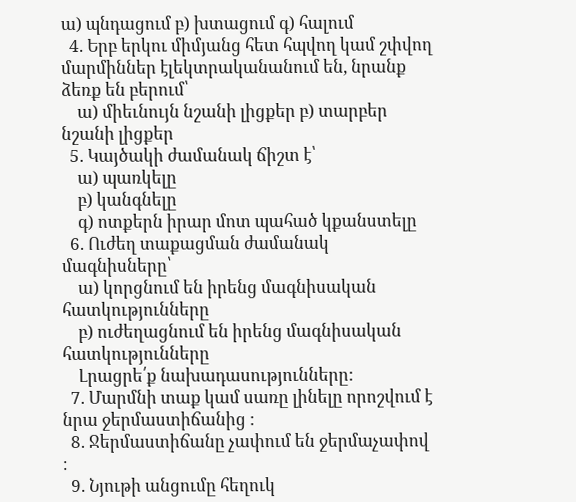ա) պնդացում բ) խտացում գ) հալում
  4. Երբ երկու միմյանց հետ հպվող կամ շփվող մարմիններ էլեկտրականանում են, նրանք ձեռք են բերում՝
    ա) միեւնույն նշանի լիցքեր բ) տարբեր նշանի լիցքեր
  5. Կայծակի ժամանակ ճիշտ է՝
    ա) պառկելը
    բ) կանգնելը
    գ) ոտքերն իրար մոտ պահած կքանստելը
  6. Ուժեղ տաքացման ժամանակ մագնիսները՝
    ա) կորցնում են իրենց մագնիսական հատկությունները
    բ) ուժեղացնում են իրենց մագնիսական հատկությունները
    Լրացրե՛ք նախադասությունները:
  7. Մարմնի տաք կամ սառը լինելը որոշվում է նրա ջերմաստիճանից :
  8. Ջերմաստիճանը չափում են ջերմաչափով ։
  9. Նյութի անցումը հեղուկ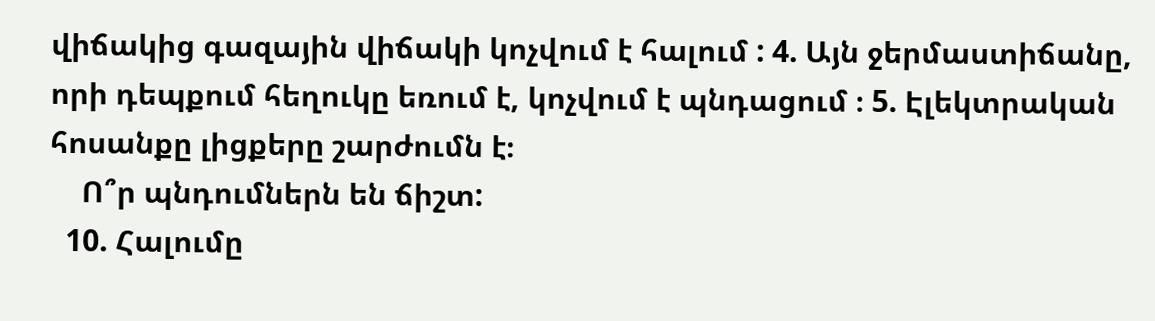վիճակից գազային վիճակի կոչվում է հալում : 4. Այն ջերմաստիճանը, որի դեպքում հեղուկը եռում է, կոչվում է պնդացում ։ 5. Էլեկտրական հոսանքը լիցքերը շարժումն է։
    Ո՞ր պնդումներն են ճիշտ:
  10. Հալումը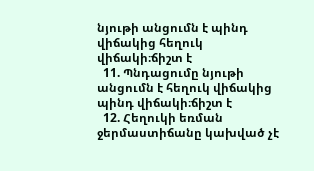նյութի անցումն է պինդ վիճակից հեղուկ վիճակի։ճիշտ է
  11. Պնդացումը նյութի անցումն է հեղուկ վիճակից պինդ վիճակի։ճիշտ է
  12. Հեղուկի եռման ջերմաստիճանը կախված չէ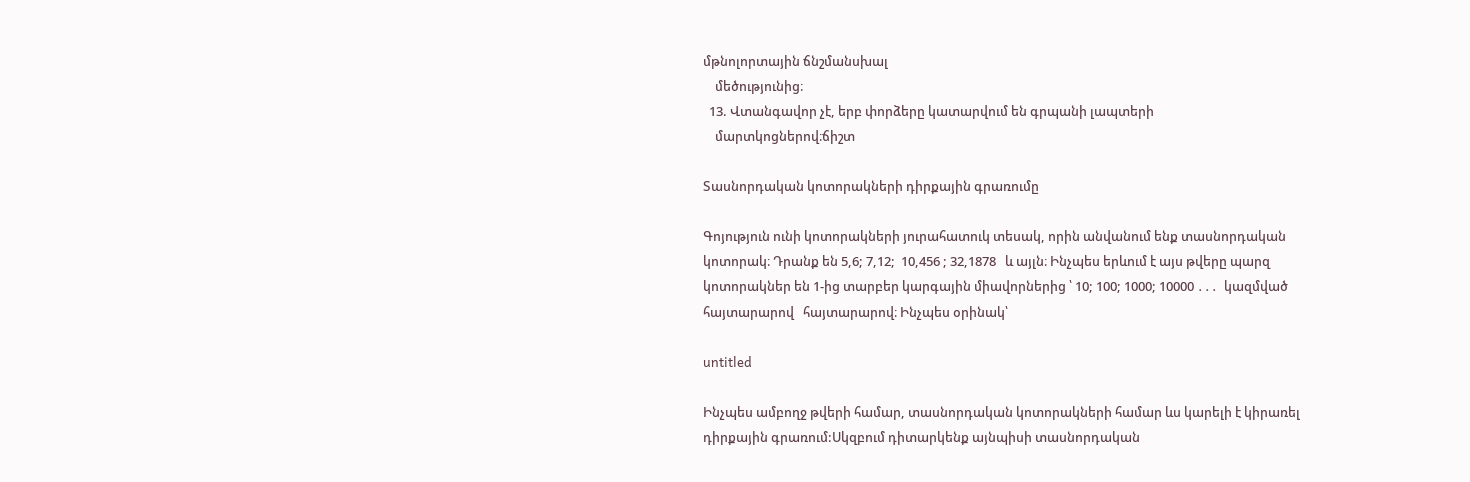մթնոլորտային ճնշմանսխալ
    մեծությունից։
  13. Վտանգավոր չէ, երբ փորձերը կատարվում են գրպանի լապտերի
    մարտկոցներով։ճիշտ

Տասնորդական կոտորակների դիրքային գրառումը

Գոյություն ունի կոտորակների յուրահատուկ տեսակ, որին անվանում ենք տասնորդական կոտորակ։ Դրանք են 5,6; 7,12;  10,456 ; 32,1878   և այլն։ Ինչպես երևում է այս թվերը պարզ  կոտորակներ են 1-ից տարբեր կարգային միավորներից ՝ 10; 100; 1000; 10000 ․․․  կազմված հայտարարով   հայտարարով։ Ինչպես օրինակ՝

untitled

Ինչպես ամբողջ թվերի համար, տասնորդական կոտորակների համար ևս կարելի է կիրառել դիրքային գրառում:Սկզբում դիտարկենք այնպիսի տասնորդական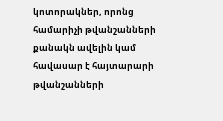կոտորակներ, որոնց համարիչի թվանշանների քանակն ավելին կամ հավասար է հայտարարի թվանշանների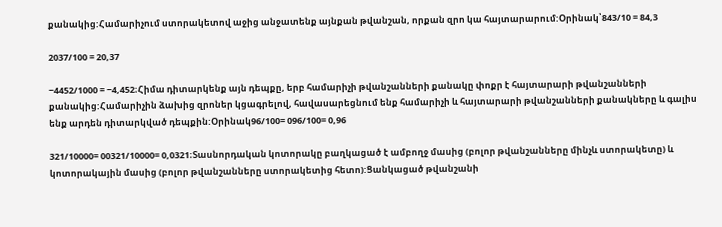քանակից:Համարիչում ստորակետով աջից անջատենք այնքան թվանշան, որքան զրո կա հայտարարում:Օրինակ՝843/10 = 84,3

2037/100 = 20,37

−4452/1000 = −4,452։Հիմա դիտարկենք այն դեպքը, երբ համարիչի թվանշանների քանակը փոքր է հայտարարի թվանշանների քանակից:Համարիչին ձախից զրոներ կցագրելով, հավասարեցնում ենք համարիչի և հայտարարի թվանշանների քանակները և գալիս ենք արդեն դիտարկված դեպքին:Օրինակ96/100= 096/100= 0,96

321/10000= 00321/10000= 0,0321։Տասնորդական կոտորակը բաղկացած է ամբողջ մասից (բոլոր թվանշանները մինչև ստորակետը) և կոտորակային մասից (բոլոր թվանշանները ստորակետից հետո):Ցանկացած թվանշանի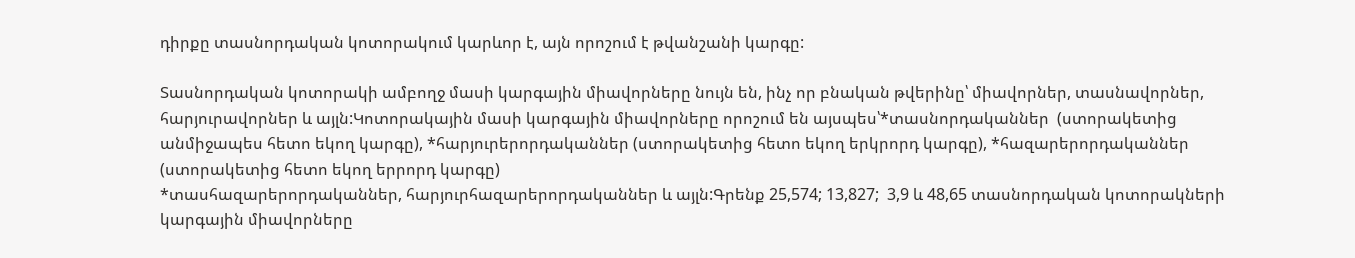դիրքը տասնորդական կոտորակում կարևոր է, այն որոշում է թվանշանի կարգը:

Տասնորդական կոտորակի ամբողջ մասի կարգային միավորները նույն են, ինչ որ բնական թվերինը՝ միավորներ, տասնավորներ, հարյուրավորներ և այլն:Կոտորակային մասի կարգային միավորները որոշում են այսպես՝*տասնորդականներ  (ստորակետից անմիջապես հետո եկող կարգը), *հարյուրերորդականներ (ստորակետից հետո եկող երկրորդ կարգը), *հազարերորդականներ (ստորակետից հետո եկող երրորդ կարգը)
*տասհազարերորդականներ, հարյուրհազարերորդականներ և այլն:Գրենք 25,574; 13,827;  3,9 և 48,65 տասնորդական կոտորակների կարգային միավորները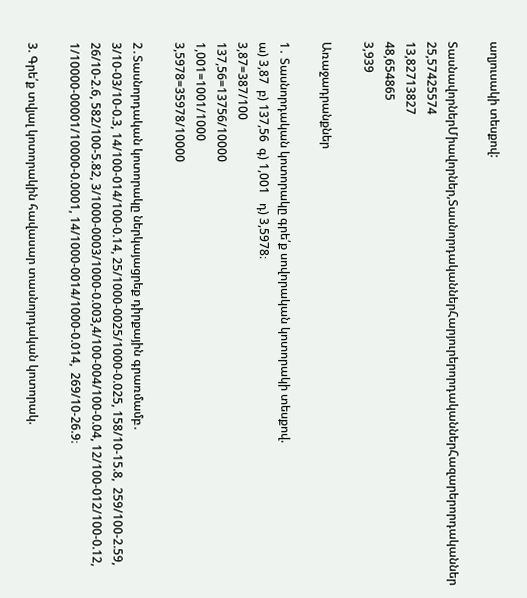աղյուսակի տեսքով:

ՏասնավորներՄիավորներ,ՏասնորդականներՀարյուրերորդականներՀազարերորդականներ
25,57425574
13,82713827
48,654865
3,939

Առաջադրանքներ

1․ Տասնորդական կոտորակը գրե՛ք սովորական կոտորակի տեսքով.
ա) 3,87  բ) 137,56  գ) 1,001   դ) 3,5978։
3,87=387/100
137,56=13756/10000
1,001=1001/1000
3,5978=35978/10000

2․Տասնորդական կոտորակը ներկայացրեք դիրքային գրառմամբ․
3/10-03/10-0.3, 14/100-014/100-0.14, 25/1000-0025/1000-0.025, 158/10-15.8,  259/100-2.59, 26/10-2.6, 582/100-5.82, 3/1000-0003/1000-0.003,4/100-004/100-0.04, 12/100-012/100-0.12, 1/10000-00001/10000-0.0001, 14/1000-0014/1000-0.014,  269/10-26.9։

3. Գրե՛ք տվյալ կոտորակին հավասար տասնորդական կոտորակ.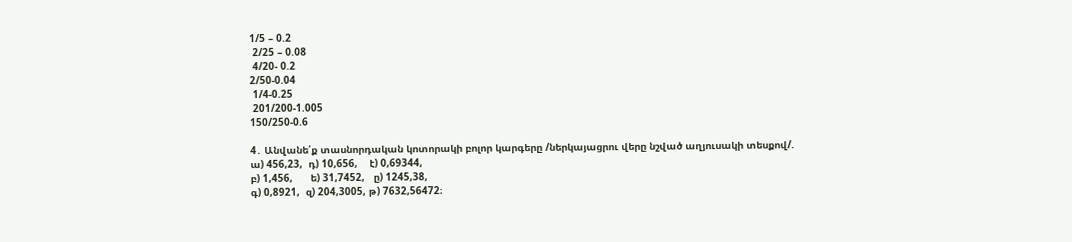1/5 – 0.2
 2/25 – 0.08
 4/20- 0.2
2/50-0.04
 1/4-0.25
 201/200-1.005
150/250-0.6

4․ Անվանե՛ք տասնորդական կոտորակի բոլոր կարգերը /ներկայացրու վերը նշված աղյուսակի տեսքով/.
ա) 456,23,  դ) 10,656,    է) 0,69344,
բ) 1,456,      ե) 31,7452,   ը) 1245,38,
գ) 0,8921,  զ) 204,3005, թ) 7632,56472։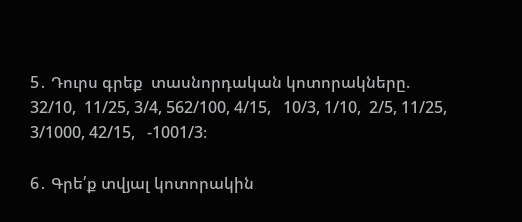5․ Դուրս գրեք  տասնորդական կոտորակները.
32/10,  11/25, 3/4, 562/100, 4/15,   10/3, 1/10,  2/5, 11/25, 3/1000, 42/15,   -1001/3։

6․ Գրե՛ք տվյալ կոտորակին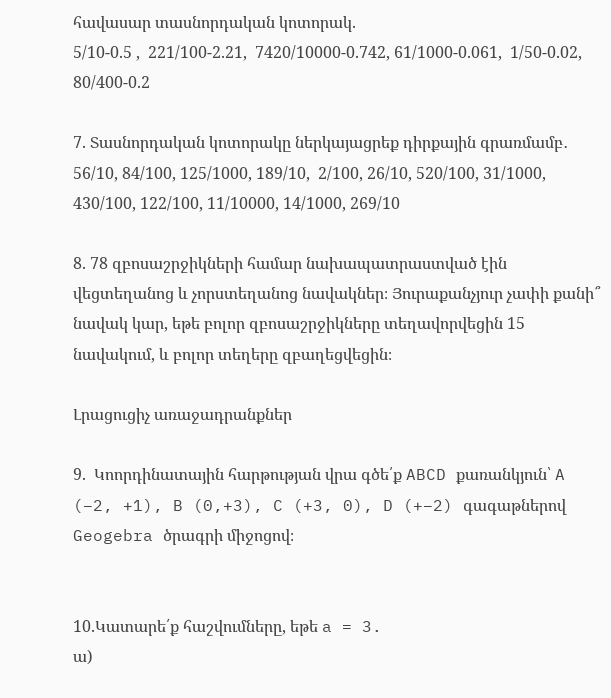հավասար տասնորդական կոտորակ.
5/10-0.5 ,  221/100-2.21,  7420/10000-0.742, 61/1000-0.061,  1/50-0.02, 80/400-0.2

7. Տասնորդական կոտորակը ներկայացրեք դիրքային գրառմամբ․
56/10, 84/100, 125/1000, 189/10,  2/100, 26/10, 520/100, 31/1000, 430/100, 122/100, 11/10000, 14/1000, 269/10

8. 78 զբոսաշրջիկների համար նախապատրաստված էին վեցտեղանոց և չորստեղանոց նավակներ։ Յուրաքանչյուր չափի քանի՞ նավակ կար, եթե բոլոր զբոսաշրջիկները տեղավորվեցին 15 նավակում, և բոլոր տեղերը զբաղեցվեցին։

Լրացուցիչ առաջադրանքներ

9.  Կոորդինատային հարթության վրա գծե՛ք ABCD քառանկյուն՝ A (–2, +1), B (0,+3), C (+3, 0), D (+–2) գագաթներով Geogebra ծրագրի միջոցով։


10.Կատարե՛ք հաշվումները, եթե a = 3.
ա)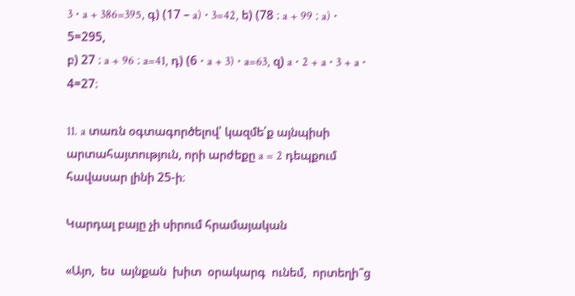3 ⋅ a + 386=395, գ) (17 – a) ⋅ 3=42, ե) (78 ։ a + 99 ։ a) ⋅ 5=295,
բ) 27 ։ a + 96 ։ a=41, դ) (6 ⋅ a + 3) ⋅ a=63, զ) a ⋅ 2 + a ⋅ 3 + a ⋅ 4=27։

11. a տառն օգտագործելով՝ կազմե՛ք այնպիսի արտահայտություն, որի արժեքը a = 2 դեպքում հավասար լինի 25‐ի։

Կարդալ բայը չի սիրում հրամայական

«Այո,  ես  այնքան  խիտ  օրակարգ  ունեմ,  որտեղի՞ց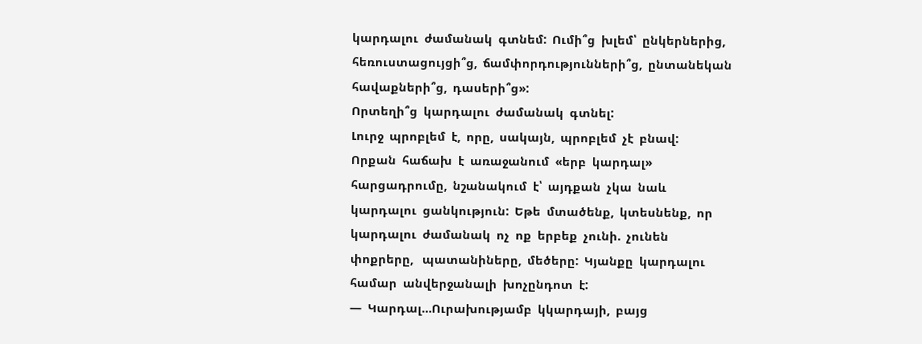կարդալու  ժամանակ  գտնեմ:  Ումի՞ց  խլեմ՝  ընկերներից,   հեռուստացույցի՞ց,  ճամփորդությունների՞ց,  ընտանեկան  հավաքների՞ց,  դասերի՞ց»:
Որտեղի՞ց  կարդալու  ժամանակ  գտնել:
Լուրջ  պրոբլեմ  է,  որը,  սակայն,  պրոբլեմ  չէ  բնավ:
Որքան  հաճախ  է  առաջանում  «երբ  կարդալ»  հարցադրումը,  նշանակում  է՝  այդքան  չկա  նաև  կարդալու  ցանկություն:  Եթե  մտածենք,  կտեսնենք,  որ  կարդալու  ժամանակ  ոչ  ոք  երբեք  չունի.  չունեն  փոքրերը,   պատանիները,  մեծերը:  Կյանքը  կարդալու  համար  անվերջանալի  խոչընդոտ  է:
—  Կարդալ…Ուրախությամբ  կկարդայի,  բայց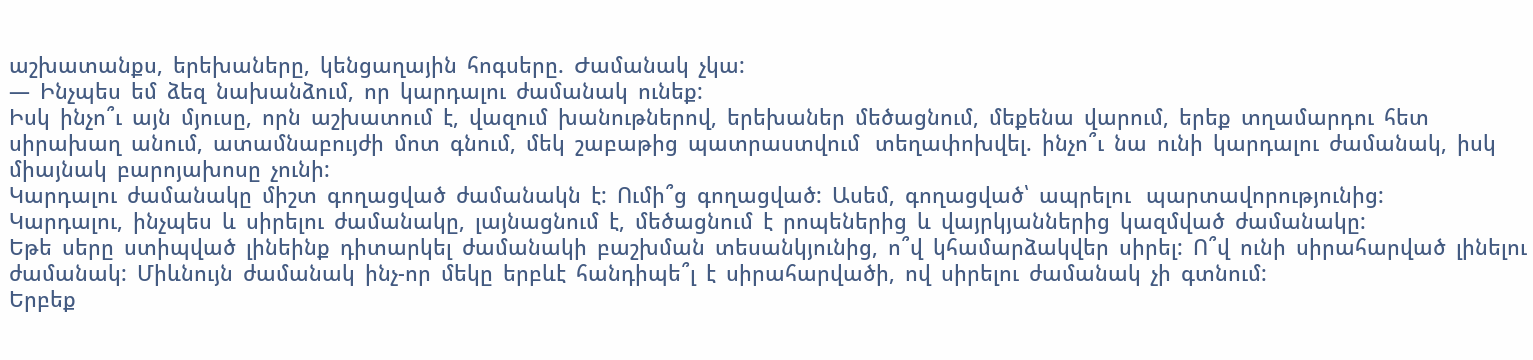աշխատանքս,  երեխաները,  կենցաղային  հոգսերը.  Ժամանակ  չկա:
—  Ինչպես  եմ  ձեզ  նախանձում,  որ  կարդալու  ժամանակ  ունեք:
Իսկ  ինչո՞ւ  այն  մյուսը,  որն  աշխատում  է,  վազում  խանութներով,  երեխաներ  մեծացնում,  մեքենա  վարում,  երեք  տղամարդու  հետ  սիրախաղ  անում,  ատամնաբույժի  մոտ  գնում,  մեկ  շաբաթից  պատրաստվում   տեղափոխվել.  ինչո՞ւ  նա  ունի  կարդալու  ժամանակ,  իսկ  միայնակ  բարոյախոսը  չունի:
Կարդալու  ժամանակը  միշտ  գողացված  ժամանակն  է:  Ումի՞ց  գողացված:  Ասեմ,  գողացված՝  ապրելու   պարտավորությունից:
Կարդալու,  ինչպես  և  սիրելու  ժամանակը,  լայնացնում  է,  մեծացնում  է  րոպեներից  և  վայրկյաններից  կազմված  ժամանակը:
Եթե  սերը  ստիպված  լինեինք  դիտարկել  ժամանակի  բաշխման  տեսանկյունից,  ո՞վ  կհամարձակվեր  սիրել:  Ո՞վ  ունի  սիրահարված  լինելու  ժամանակ:  Միևնույն  ժամանակ  ինչ-որ  մեկը  երբևէ  հանդիպե՞լ  է  սիրահարվածի,  ով  սիրելու  ժամանակ  չի  գտնում:
Երբեք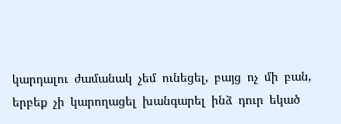կարդալու  ժամանակ  չեմ  ունեցել,  բայց  ոչ  մի  բան,  երբեք  չի  կարողացել  խանգարել  ինձ  դուր  եկած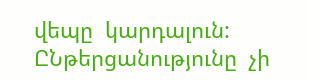վեպը  կարդալուն:
ԸՆթերցանությունը  չի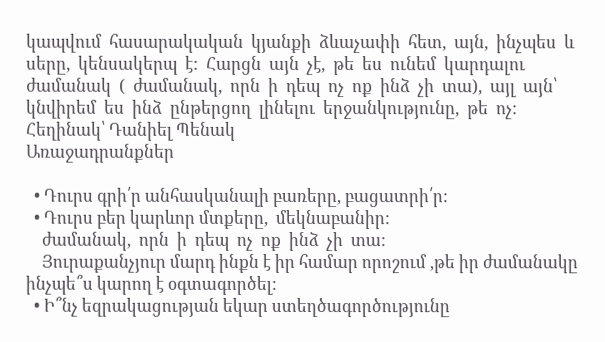կապվում  հասարակական  կյանքի  ձևաչափի  հետ,  այն,  ինչպես  և  սերը,  կենսակերպ  է:  Հարցն  այն  չէ,  թե  ես  ունեմ  կարդալու  ժամանակ  (  ժամանակ,  որն  ի  դեպ  ոչ  ոք  ինձ  չի  տա),  այլ  այն՝  կնվիրեմ  ես  ինձ  ընթերցող  լինելու  երջանկությունը,  թե  ոչ:
Հեղինակ՝ Դանիել Պենակ
Առաջադրանքներ

  • Դուրս գրի՛ր անհասկանալի բառերը, բացատրի՛ր:
  • Դուրս բեր կարևոր մտքերը,  մեկնաբանիր:
    ժամանակ,  որն  ի  դեպ  ոչ  ոք  ինձ  չի  տա:
    Յուրաքանչյուր մարդ ինքն է իր համար որոշում ,թե իր ժամանակը ինչպե՞ս կարող է օգտագործել:
  • Ի՞նչ եզրակացության եկար ստեղծագործությունը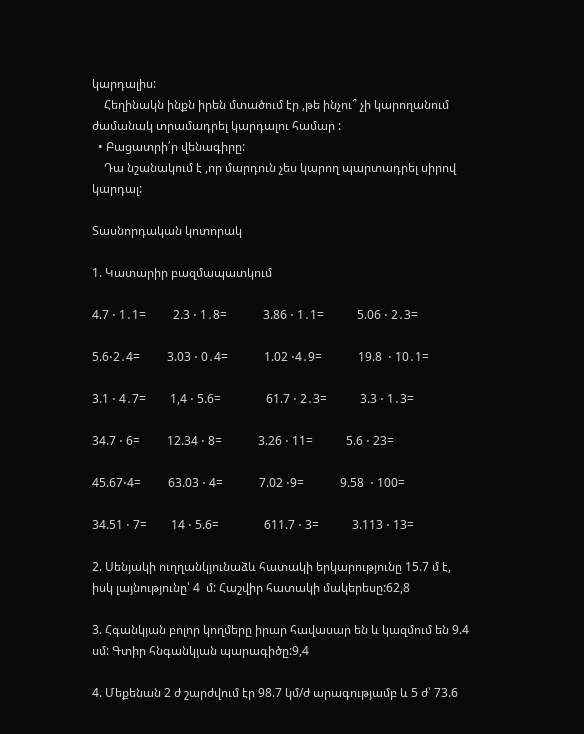կարդալիս:
    Հեղինակն ինքն իրեն մտածում էր ,թե ինչու՞ չի կարողանում ժամանակ տրամադրել կարդալու համար :
  • Բացատրի՛ր վենագիրը:
    Դա նշանակում է ,որ մարդուն չես կարող պարտադրել սիրով կարդալ:

Տասնորդական կոտորակ

1. Կատարիր բազմապատկում

4.7 ⋅ 1․1=         2.3 ⋅ 1․8=            3.86 ⋅ 1․1=           5.06 ⋅ 2․3=

5.6⋅2․4=         3.03 ⋅ 0․4=            1.02 ⋅4․9=            19.8  ⋅ 10․1=

3.1 ⋅ 4․7=        1,4 ⋅ 5.6=               61.7 ⋅ 2․3=           3.3 ⋅ 1․3=

34.7 ⋅ 6=         12.34 ⋅ 8=            3.26 ⋅ 11=           5.6 ⋅ 23=

45.67⋅4=         63.03 ⋅ 4=            7.02 ⋅9=            9.58  ⋅ 100=

34.51 ⋅ 7=        14 ⋅ 5.6=               611.7 ⋅ 3=           3.113 ⋅ 13=

2. Սենյակի ուղղանկյունաձև հատակի երկարությունը 15.7 մ է, իսկ լայնությունը՝ 4  մ: Հաշվիր հատակի մակերեսը:62,8

3. Հգանկյան բոլոր կողմերը իրար հավասար են և կազմում են 9.4 սմ: Գտիր հնգանկյան պարագիծը:9,4

4. Մեքենան 2 ժ շարժվում էր 98.7 կմ/ժ արագությամբ և 5 ժ՝ 73.6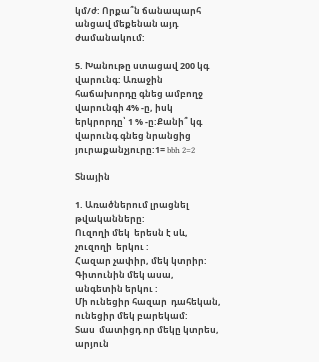կմ/ժ: Որքա՞ն ճանապարհ անցավ մեքենան այդ ժամանակում:

5. Խանութը ստացավ 200 կգ վարունգ: Առաջին հաճախորդը գնեց ամբողջ վարունգի 4% -ը, իսկ երկրորդը՝ 1 % -ը:Քանի՞ կգ վարունգ գնեց նրանցից յուրաքանչյուրը:1= bbh 2=2

Տնային

1. Առածներում լրացնել թվականները:
Ուզողի մեկ  երեսն է սև, չուզողի  երկու :
Հազար չափիր, մեկ կտրիր:
Գիտունին մեկ ասա, անգետին երկու :
Մի ունեցիր հազար  դահեկան, ունեցիր մեկ բարեկամ:
Տաս  մատիցդ որ մեկը կտրես, արյուն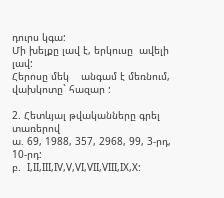դուրս կգա:
Մի խելքը լավ է, երկուսը  ավելի լավ:
Հերոսը մեկ    անգամ է մեռնում, վախկոտը` հազար :

2. Հետևյալ թվականները գրել տառերով
ա. 69, 1988, 357, 2968, 99, 3-րդ, 10-րդ:
բ.  I,II,III,IV,V,VI,VII,VIII,IX,X: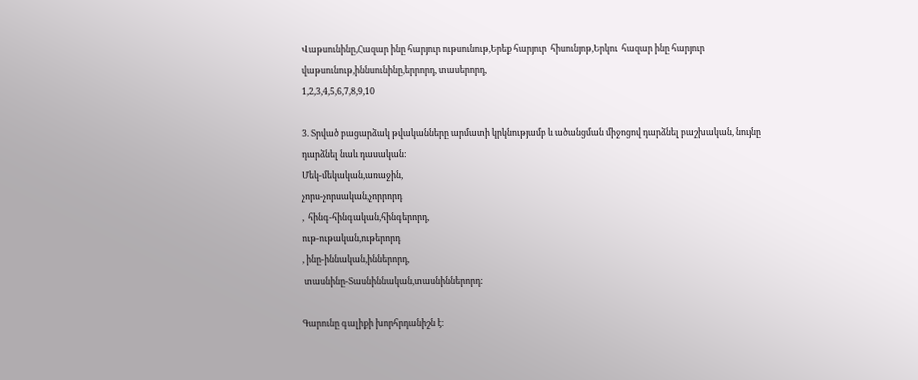Վաթսունինը,Հազար ինը հարյուր ութսունութ,Երեք հարյուր  հիսունյոթ,Երկու  հազար ինը հարյուր վաթսունութ,իննսունինը,երրորդ, տասերորդ,
1,2,3,4,5,6,7,8,9,10

3. Տրված բացարձակ թվականները արմատի կրկնությամբ և ածանցման միջոցով դարձնել բաշխական, նույնը դարձնել նաև դասական:
Մեկ-մեկական,առաջին,
չորս-չորսական,չորրորդ
,  հինգ-հինգական,հինգերորդ,
ութ-ութական,ութերորդ
, ինը-իննական,իններորդ,
 տասնինը-Տասնիննական,տասնիններորդ:

Գարունը գալիքի խորհրդանիշն է։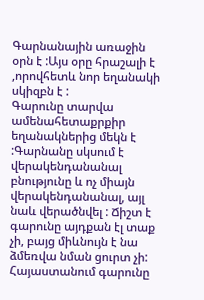Գարնանային առաջին օրն է :Այս օրը հրաշալի է ,որովհետև նոր եղանակի սկիզբն է :
Գարունը տարվա ամենահետաքրքիր եղանակներից մեկն է :Գարնանը սկսում է վերակենդանանալ բնությունը և ոչ միայն վերակենդանանալ, այլ նաև վերածնվել : Ճիշտ է գարունը այդքան էլ տաք չի, բայց միևնույն է նա ձմեռվա նման ցուրտ չի: Հայաստանում գարունը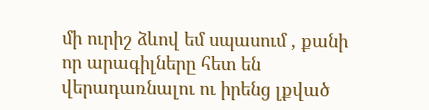մի ուրիշ ձևով եմ սպասում , քանի որ արագիլները հետ են վերադառնալու ու իրենց լքված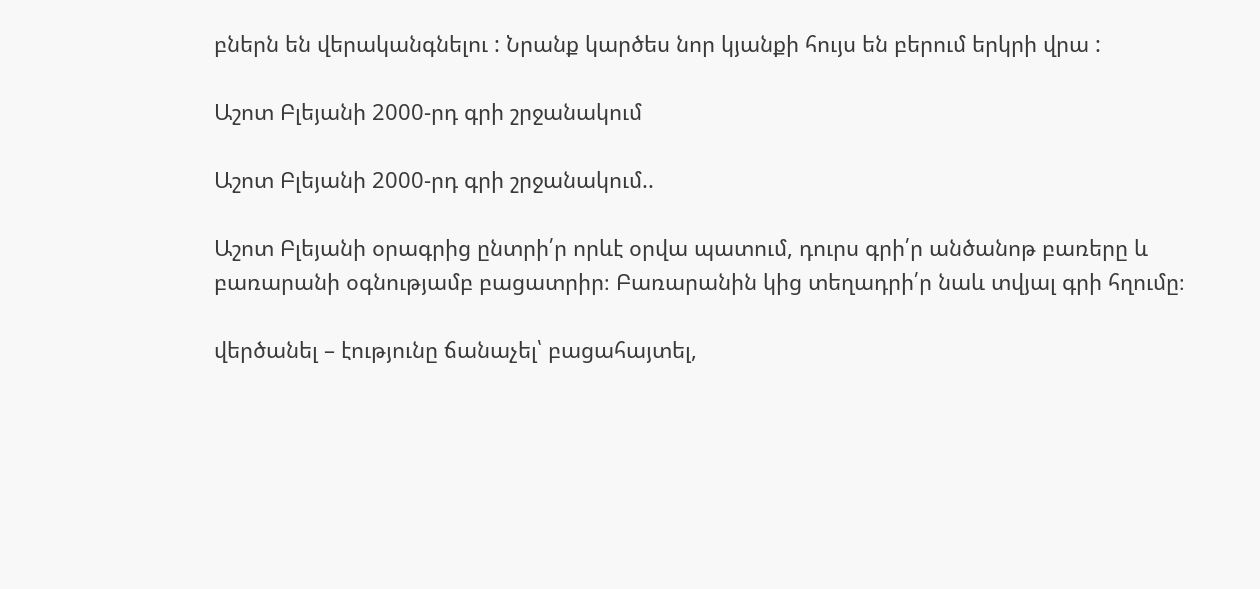բներն են վերականգնելու : Նրանք կարծես նոր կյանքի հույս են բերում երկրի վրա :

Աշոտ Բլեյանի 2000-րդ գրի շրջանակում

Աշոտ Բլեյանի 2000-րդ գրի շրջանակում..

Աշոտ Բլեյանի օրագրից ընտրի՛ր որևէ օրվա պատում, դուրս գրի՛ր անծանոթ բառերը և բառարանի օգնությամբ բացատրիր։ Բառարանին կից տեղադրի՛ր նաև տվյալ գրի հղումը։

վերծանել – էությունը ճանաչել՝ բացահայտել,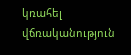կռահել
վճռականություն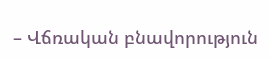– Վճռական բնավորություն